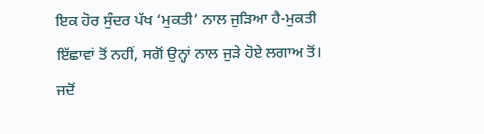ਇਕ ਹੋਰ ਸੁੰਦਰ ਪੱਖ ‘ਮੁਕਤੀ’ ਨਾਲ ਜੁੜਿਆ ਹੈ-ਮੁਕਤੀ ਇੱਛਾਵਾਂ ਤੋਂ ਨਹੀਂ, ਸਗੋਂ ਉਨ੍ਹਾਂ ਨਾਲ ਜੁੜੇ ਹੋਏ ਲਗਾਅ ਤੋਂ। ਜਦੋਂ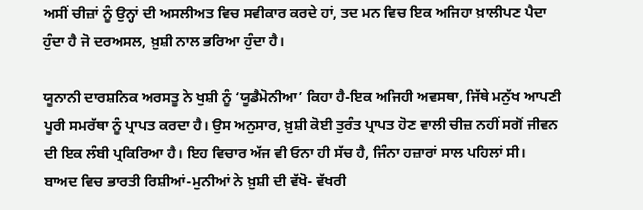ਅਸੀਂ ਚੀਜ਼ਾਂ ਨੂੰ ਉਨ੍ਹਾਂ ਦੀ ਅਸਲੀਅਤ ਵਿਚ ਸਵੀਕਾਰ ਕਰਦੇ ਹਾਂ, ਤਦ ਮਨ ਵਿਚ ਇਕ ਅਜਿਹਾ ਖ਼ਾਲੀਪਣ ਪੈਦਾ ਹੁੰਦਾ ਹੈ ਜੋ ਦਰਅਸਲ, ਖ਼ੁਸ਼ੀ ਨਾਲ ਭਰਿਆ ਹੁੰਦਾ ਹੈ।

ਯੂਨਾਨੀ ਦਾਰਸ਼ਨਿਕ ਅਰਸਤੂ ਨੇ ਖੁਸ਼ੀ ਨੂੰ ‘ਯੂਡੈਮੋਨੀਆ’ ਕਿਹਾ ਹੈ-ਇਕ ਅਜਿਹੀ ਅਵਸਥਾ, ਜਿੱਥੇ ਮਨੁੱਖ ਆਪਣੀ ਪੂਰੀ ਸਮਰੱਥਾ ਨੂੰ ਪ੍ਰਾਪਤ ਕਰਦਾ ਹੈ। ਉਸ ਅਨੁਸਾਰ, ਖ਼ੁਸ਼ੀ ਕੋਈ ਤੁਰੰਤ ਪ੍ਰਾਪਤ ਹੋਣ ਵਾਲੀ ਚੀਜ਼ ਨਹੀਂ ਸਗੋਂ ਜੀਵਨ ਦੀ ਇਕ ਲੰਬੀ ਪ੍ਰਕਿਰਿਆ ਹੈ। ਇਹ ਵਿਚਾਰ ਅੱਜ ਵੀ ਓਨਾ ਹੀ ਸੱਚ ਹੈ, ਜਿੰਨਾ ਹਜ਼ਾਰਾਂ ਸਾਲ ਪਹਿਲਾਂ ਸੀ।
ਬਾਅਦ ਵਿਚ ਭਾਰਤੀ ਰਿਸ਼ੀਆਂ-ਮੁਨੀਆਂ ਨੇ ਖ਼ੁਸ਼ੀ ਦੀ ਵੱਖੋ- ਵੱਖਰੀ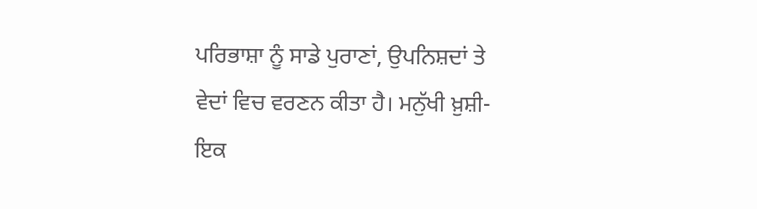ਪਰਿਭਾਸ਼ਾ ਨੂੰ ਸਾਡੇ ਪੁਰਾਣਾਂ, ਉਪਨਿਸ਼ਦਾਂ ਤੇ ਵੇਦਾਂ ਵਿਚ ਵਰਣਨ ਕੀਤਾ ਹੈ। ਮਨੁੱਖੀ ਖ਼ੁਸ਼ੀ-ਇਕ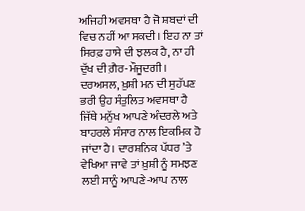ਅਜਿਹੀ ਅਵਸਥਾ ਹੈ ਜੋ ਸ਼ਬਦਾਂ ਦੀ ਵਿਚ ਨਹੀਂ ਆ ਸਕਦੀ। ਇਹ ਨਾ ਤਾਂ ਸਿਰਫ਼ ਹਾਸੇ ਦੀ ਝਲਕ ਹੈ, ਨਾ ਹੀ ਦੁੱਖ ਦੀ ਗ਼ੈਰ-ਮੌਜੂਦਗੀ। ਦਰਅਸਲ, ਖ਼ੁਸ਼ੀ ਮਨ ਦੀ ਸੁਹੱਪਣ ਭਰੀ ਉਹ ਸੰਤੁਲਿਤ ਅਵਸਥਾ ਹੈ ਜਿੱਥੇ ਮਨੁੱਖ ਆਪਣੇ ਅੰਦਰਲੇ ਅਤੇ ਬਾਹਰਲੇ ਸੰਸਾਰ ਨਾਲ ਇਕਮਿਕ ਹੋ ਜਾਂਦਾ ਹੈ। ਦਾਰਸ਼ਨਿਕ ਪੱਧਰ ’ਤੇ ਵੇਖਿਆ ਜਾਵੇ ਤਾਂ ਖ਼ੁਸ਼ੀ ਨੂੰ ਸਮਝਣ ਲਈ ਸਾਨੂੰ ਆਪਣੇ-ਆਪ ਨਾਲ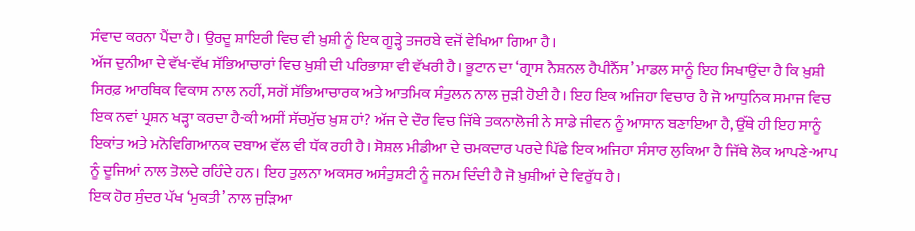ਸੰਵਾਦ ਕਰਨਾ ਪੈਂਦਾ ਹੈ। ਉਰਦੂ ਸ਼ਾਇਰੀ ਵਿਚ ਵੀ ਖ਼ੁਸ਼ੀ ਨੂੰ ਇਕ ਗੂੜ੍ਹੇ ਤਜਰਬੇ ਵਜੋਂ ਵੇਖਿਆ ਗਿਆ ਹੈ।
ਅੱਜ ਦੁਨੀਆ ਦੇ ਵੱਖ-ਵੱਖ ਸੱਭਿਆਚਾਰਾਂ ਵਿਚ ਖ਼ੁਸ਼ੀ ਦੀ ਪਰਿਭਾਸ਼ਾ ਵੀ ਵੱਖਰੀ ਹੈ। ਭੂਟਾਨ ਦਾ ‘ਗ੍ਰਾਸ ਨੈਸ਼ਨਲ ਹੈਪੀਨੈੱਸ’ ਮਾਡਲ ਸਾਨੂੰ ਇਹ ਸਿਖਾਉਂਦਾ ਹੈ ਕਿ ਖ਼ੁਸ਼ੀ ਸਿਰਫ਼ ਆਰਥਿਕ ਵਿਕਾਸ ਨਾਲ ਨਹੀਂ, ਸਗੋਂ ਸੱਭਿਆਚਾਰਕ ਅਤੇ ਆਤਮਿਕ ਸੰਤੁਲਨ ਨਾਲ ਜੁੜੀ ਹੋਈ ਹੈ। ਇਹ ਇਕ ਅਜਿਹਾ ਵਿਚਾਰ ਹੈ ਜੋ ਆਧੁਨਿਕ ਸਮਾਜ ਵਿਚ ਇਕ ਨਵਾਂ ਪ੍ਰਸ਼ਨ ਖੜ੍ਹਾ ਕਰਦਾ ਹੈ-ਕੀ ਅਸੀਂ ਸੱਚਮੁੱਚ ਖ਼ੁਸ਼ ਹਾਂ? ਅੱਜ ਦੇ ਦੌਰ ਵਿਚ ਜਿੱਥੇ ਤਕਨਾਲੋਜੀ ਨੇ ਸਾਡੇ ਜੀਵਨ ਨੂੰ ਆਸਾਨ ਬਣਾਇਆ ਹੈ, ਉੱਥੇ ਹੀ ਇਹ ਸਾਨੂੰ ਇਕਾਂਤ ਅਤੇ ਮਨੋਵਿਗਿਆਨਕ ਦਬਾਅ ਵੱਲ ਵੀ ਧੱਕ ਰਹੀ ਹੈ। ਸੋਸ਼ਲ ਮੀਡੀਆ ਦੇ ਚਮਕਦਾਰ ਪਰਦੇ ਪਿੱਛੇ ਇਕ ਅਜਿਹਾ ਸੰਸਾਰ ਲੁਕਿਆ ਹੈ ਜਿੱਥੇ ਲੋਕ ਆਪਣੇ-ਆਪ ਨੂੰ ਦੂਜਿਆਂ ਨਾਲ ਤੋਲਦੇ ਰਹਿੰਦੇ ਹਨ। ਇਹ ਤੁਲਨਾ ਅਕਸਰ ਅਸੰਤੁਸ਼ਟੀ ਨੂੰ ਜਨਮ ਦਿੰਦੀ ਹੈ ਜੋ ਖ਼ੁਸ਼ੀਆਂ ਦੇ ਵਿਰੁੱਧ ਹੈ।
ਇਕ ਹੋਰ ਸੁੰਦਰ ਪੱਖ ‘ਮੁਕਤੀ’ ਨਾਲ ਜੁੜਿਆ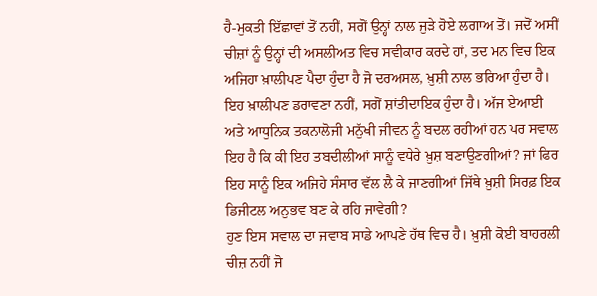ਹੈ-ਮੁਕਤੀ ਇੱਛਾਵਾਂ ਤੋਂ ਨਹੀਂ, ਸਗੋਂ ਉਨ੍ਹਾਂ ਨਾਲ ਜੁੜੇ ਹੋਏ ਲਗਾਅ ਤੋਂ। ਜਦੋਂ ਅਸੀਂ ਚੀਜ਼ਾਂ ਨੂੰ ਉਨ੍ਹਾਂ ਦੀ ਅਸਲੀਅਤ ਵਿਚ ਸਵੀਕਾਰ ਕਰਦੇ ਹਾਂ, ਤਦ ਮਨ ਵਿਚ ਇਕ ਅਜਿਹਾ ਖ਼ਾਲੀਪਣ ਪੈਦਾ ਹੁੰਦਾ ਹੈ ਜੋ ਦਰਅਸਲ, ਖ਼ੁਸ਼ੀ ਨਾਲ ਭਰਿਆ ਹੁੰਦਾ ਹੈ। ਇਹ ਖ਼ਾਲੀਪਣ ਡਰਾਵਣਾ ਨਹੀਂ, ਸਗੋਂ ਸ਼ਾਂਤੀਦਾਇਕ ਹੁੰਦਾ ਹੈ। ਅੱਜ ਏਆਈ ਅਤੇ ਆਧੁਨਿਕ ਤਕਨਾਲੋਜੀ ਮਨੁੱਖੀ ਜੀਵਨ ਨੂੰ ਬਦਲ ਰਹੀਆਂ ਹਨ ਪਰ ਸਵਾਲ ਇਹ ਹੈ ਕਿ ਕੀ ਇਹ ਤਬਦੀਲੀਆਂ ਸਾਨੂੰ ਵਧੇਰੇ ਖ਼ੁਸ਼ ਬਣਾਉਣਗੀਆਂ? ਜਾਂ ਫਿਰ ਇਹ ਸਾਨੂੰ ਇਕ ਅਜਿਹੇ ਸੰਸਾਰ ਵੱਲ ਲੈ ਕੇ ਜਾਣਗੀਆਂ ਜਿੱਥੇ ਖ਼ੁਸ਼ੀ ਸਿਰਫ਼ ਇਕ ਡਿਜੀਟਲ ਅਨੁਭਵ ਬਣ ਕੇ ਰਹਿ ਜਾਵੇਗੀ?
ਹੁਣ ਇਸ ਸਵਾਲ ਦਾ ਜਵਾਬ ਸਾਡੇ ਆਪਣੇ ਹੱਥ ਵਿਚ ਹੈ। ਖ਼ੁਸ਼ੀ ਕੋਈ ਬਾਹਰਲੀ ਚੀਜ਼ ਨਹੀਂ ਜੋ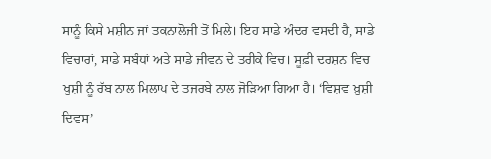ਸਾਨੂੰ ਕਿਸੇ ਮਸ਼ੀਨ ਜਾਂ ਤਕਨਾਲੋਜੀ ਤੋਂ ਮਿਲੇ। ਇਹ ਸਾਡੇ ਅੰਦਰ ਵਸਦੀ ਹੈ, ਸਾਡੇ ਵਿਚਾਰਾਂ, ਸਾਡੇ ਸਬੰਧਾਂ ਅਤੇ ਸਾਡੇ ਜੀਵਨ ਦੇ ਤਰੀਕੇ ਵਿਚ। ਸੂਫ਼ੀ ਦਰਸ਼ਨ ਵਿਚ ਖੁਸ਼ੀ ਨੂੰ ਰੱਬ ਨਾਲ ਮਿਲਾਪ ਦੇ ਤਜਰਬੇ ਨਾਲ ਜੋੜਿਆ ਗਿਆ ਹੈ। ‘ਵਿਸ਼ਵ ਖ਼ੁਸ਼ੀ ਦਿਵਸ’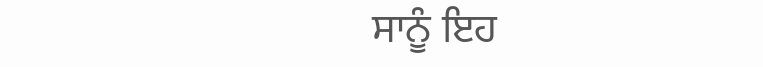ਸਾਨੂੰ ਇਹ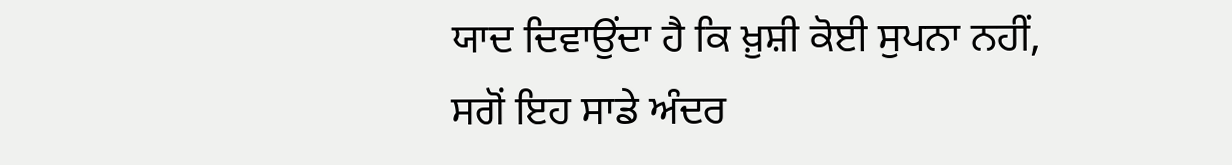ਯਾਦ ਦਿਵਾਉਂਦਾ ਹੈ ਕਿ ਖ਼ੁਸ਼ੀ ਕੋਈ ਸੁਪਨਾ ਨਹੀਂ, ਸਗੋਂ ਇਹ ਸਾਡੇ ਅੰਦਰ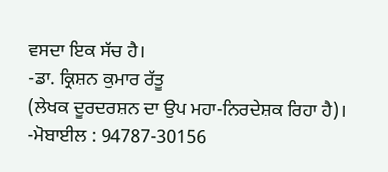ਵਸਦਾ ਇਕ ਸੱਚ ਹੈ।
-ਡਾ. ਕ੍ਰਿਸ਼ਨ ਕੁਮਾਰ ਰੱਤੂ
(ਲੇਖਕ ਦੂਰਦਰਸ਼ਨ ਦਾ ਉਪ ਮਹਾ-ਨਿਰਦੇਸ਼ਕ ਰਿਹਾ ਹੈ)।
-ਮੋਬਾਈਲ : 94787-30156